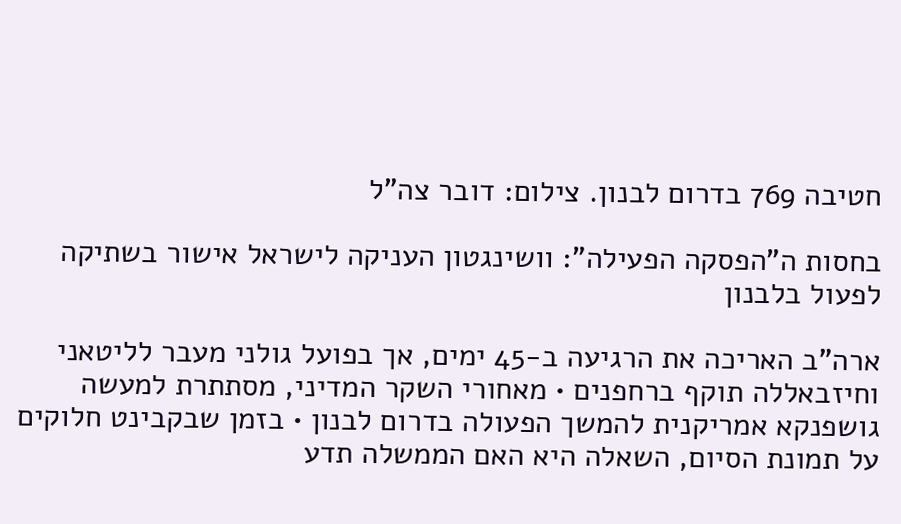חטיבה 769 בדרום לבנון. צילום: דובר צה"ל

בחסות ה"הפסקה הפעילה": וושינגטון העניקה לישראל אישור בשתיקה לפעול בלבנון

ארה"ב האריכה את הרגיעה ב-45 ימים, אך בפועל גולני מעבר לליטאני וחיזבאללה תוקף ברחפנים • מאחורי השקר המדיני, מסתתרת למעשה גושפנקא אמריקנית להמשך הפעולה בדרום לבנון • בזמן שבקבינט חלוקים על תמונת הסיום, השאלה היא האם הממשלה תדע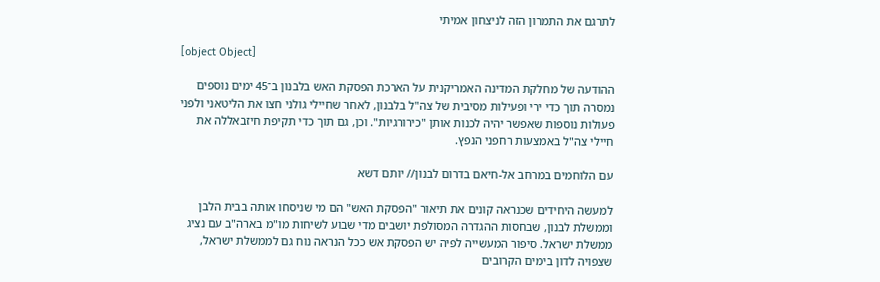לתרגם את התמרון הזה לניצחון אמיתי

[object Object]

ההודעה של מחלקת המדינה האמריקנית על הארכת הפסקת האש בלבנון ב־45 ימים נוספים נמסרה תוך כדי ירי ופעילות מסיבית של צה"ל בלבנון, לאחר שחיילי גולני חצו את הליטאני ולפני פעולות נוספות שאפשר יהיה לכנות אותן "כירורגיות". וכן, גם תוך כדי תקיפת חיזבאללה את חיילי צה"ל באמצעות רחפני הנפץ.

עם הלוחמים במרחב אל-חיאם בדרום לבנון// יותם דשא

למעשה היחידים שכנראה קונים את תיאור "הפסקת האש" הם מי שניסחו אותה בבית הלבן וממשלת לבנון, שבחסות ההגדרה המסולפת יושבים מדי שבוע לשיחות מו"מ בארה"ב עם נציג ממשלת ישראל. סיפור המעשייה לפיה יש הפסקת אש ככל הנראה נוח גם לממשלת ישראל, שצפויה לדון בימים הקרובים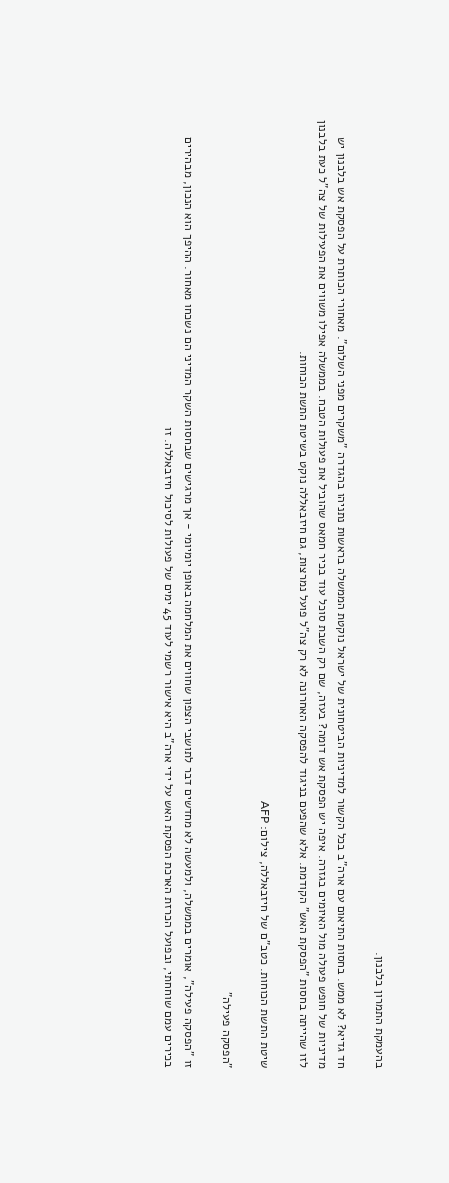בהעמקת התמרון בלבנון.

חד גדיא? לא ממש. בחסות התיאום עם ארה"ב בכל הקשור למדיניות הביטחונית של ישראל נוקטת הממשלה בראשות נתניהו בהגדרה "משקרים מפני השלום". מאחורי הכותרת על הפסקת אש בלבנון יש מדיניות של חופש פעולה מול האיומים בגזרה. איפה יש הפסקת אש דומה? בעזה, שם רק השבת סוכל עוד בכיר חמאס שהוביל את פעולות הטבח. בממשלה אפילו משווים את הפעילות של צה"ל כעת בלבנון לזו שהייתה בחסות "הפסקת האש" הקודמת. אלא שהפעם בניגוד להפסקה האחרונה לא רק צה"ל פועל נמרצות, גם חיזבאללה נוקט בשיטת התשת הכוחות.

שיטת התשת הכוחות. כטב"ם של חיזבאללה, צילום: AFP

"הפסקה פעילה"

זו "הפסקה פעילה", אומרים בממשלה, ולמעשה לא מחדשים דבר לתושבי הצפון שחווים את המלחמה באופן יומיומי - אך מרגישים שבחסות השקר המדיני הם נשכחו מאחור. ההיפך הוא הנכון, מבהירים בכירים עמם שוחחתי, ובפועל הכרזת הארכת הפסקת האש על ידי ארה"ב היא אישור רשמי לעוד 45 ימים של פעולות לסיכול חיזבאללה. זו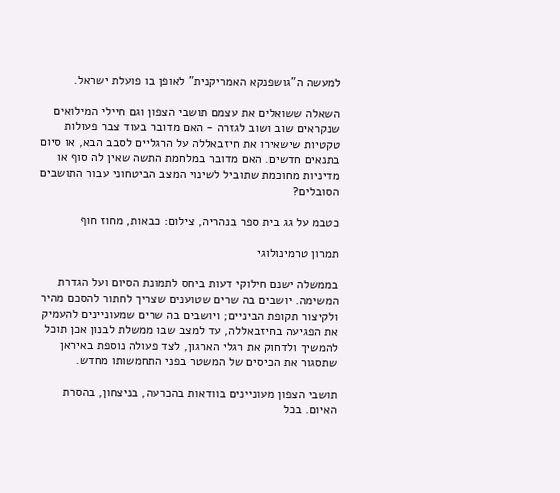למעשה ה"גושפנקא האמריקנית" לאופן בו פועלת ישראל.

השאלה ששואלים את עצמם תושבי הצפון וגם חיילי המילואים שנקראים שוב ושוב לגזרה - האם מדובר בעוד צבר פעולות טקטיות שישאירו את חיזבאללה על הרגליים לסבב הבא, או סיום בתנאים חדשים. האם מדובר במלחמת התשה שאין לה סוף או מדיניות מחוכמת שתוביל לשינוי המצב הביטחוני עבור התושבים הסובלים?

כטבמ על גג בית ספר בנהריה, צילום: כבאות, מחוז חוף

תמרון טרמינולוגי

בממשלה ישנם חילוקי דעות ביחס לתמונת הסיום ועל הגדרת המשימה. יושבים בה שרים שטוענים שצריך לחתור להסכם מהיר ולקיצור תקופת הביניים; ויושבים בה שרים שמעוניינים להעמיק את הפגיעה בחיזבאללה, עד למצב שבו ממשלת לבנון אכן תוכל להמשיך ולדחוק את רגלי הארגון, לצד פעולה נוספת באיראן שתסגור את הכיסים של המשטר בפני התחמשותו מחדש.

תושבי הצפון מעוניינים בוודאות בהכרעה, בניצחון, בהסרת האיום. בכל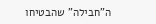ה"חבילה" שהבטיחו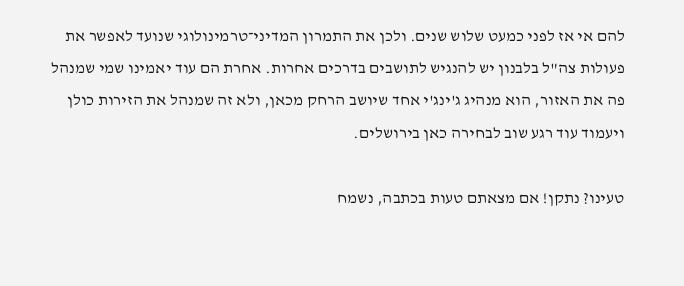להם אי אז לפני כמעט שלוש שנים. ולכן את התמרון המדיני־טרמינולוגי שנועד לאפשר את פעולות צה"ל בלבנון יש להנגיש לתושבים בדרכים אחרות. אחרת הם עוד יאמינו שמי שמנהל פה את האזור, הוא מנהיג ג'ינג'י אחד שיושב הרחק מכאן, ולא זה שמנהל את הזירות כולן ויעמוד עוד רגע שוב לבחירה כאן בירושלים.

טעינו? נתקן! אם מצאתם טעות בכתבה, נשמח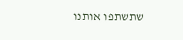שתשתפו אותנו